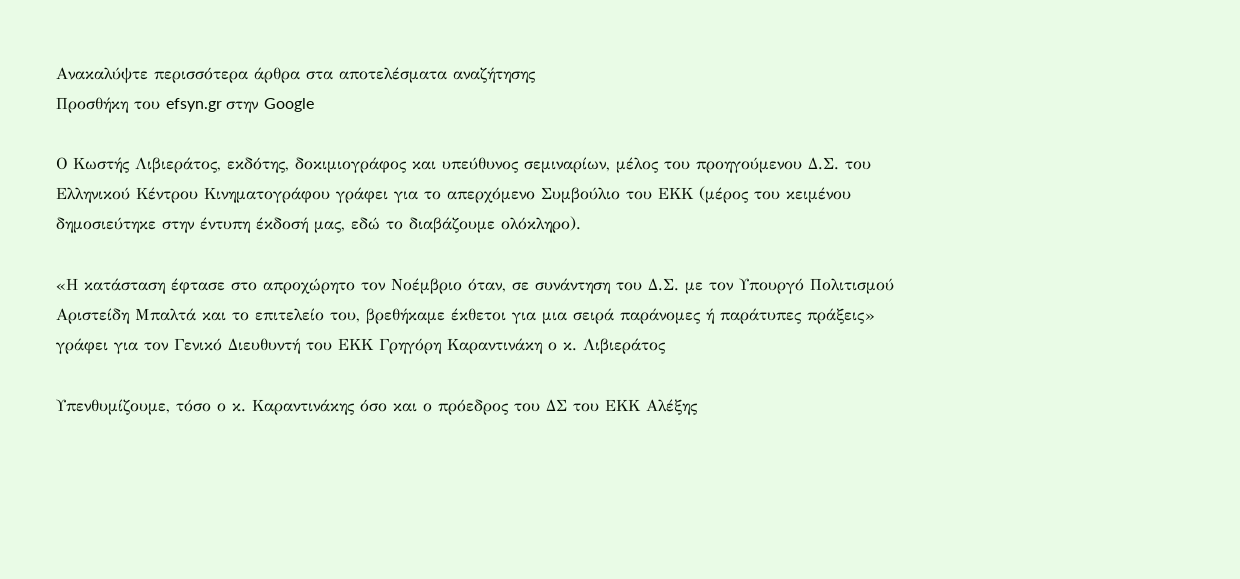Ανακαλύψτε περισσότερα άρθρα στα αποτελέσματα αναζήτησης
Προσθήκη του efsyn.gr στην Google

Ο Κωστής Λιβιεράτος, εκδότης, δοκιμιογράφος και υπεύθυνος σεμιναρίων, μέλος του προηγούμενου Δ.Σ. του Ελληνικού Κέντρου Κινηματογράφου γράφει για το απερχόμενο Συμβούλιο του ΕΚΚ (μέρος του κειμένου δημοσιεύτηκε στην έντυπη έκδοσή μας, εδώ το διαβάζουμε ολόκληρο).

«Η κατάσταση έφτασε στο απροχώρητο τον Νοέμβριο όταν, σε συνάντηση του Δ.Σ. με τον Υπουργό Πολιτισμού Αριστείδη Μπαλτά και το επιτελείο του, βρεθήκαμε έκθετοι για μια σειρά παράνομες ή παράτυπες πράξεις» γράφει για τον Γενικό Διευθυντή του ΕΚΚ Γρηγόρη Καραντινάκη ο κ. Λιβιεράτος

Υπενθυμίζουμε, τόσο ο κ. Καραντινάκης όσο και ο πρόεδρος του ΔΣ του ΕΚΚ Αλέξης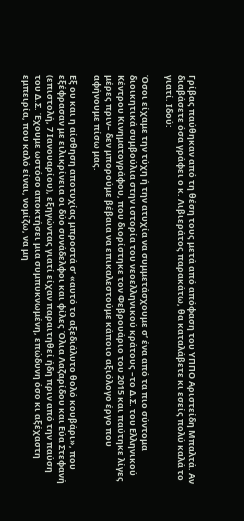Γρίβας παύθηκαν από τη θέση τους μετά από απόφαση του ΥΠΠΟ Αριστείδη Μπαλτά. Αν διαβάσετε όσα γράφει ο κ. Λιβιεράτος παρακάτω, θα καταλάβετε κι εσείς πολύ καλά το γιατί. Ιδού:

Όσοι είχαμε την τύχη ή την ατυχία να συμμετάσχουμε σ’ ένα από τα πιο σύντομα διοικητικά συμβούλια στην ιστορία του νεοελληνικού κράτους –το Δ.Σ. του Ελληνικού Κέντρου Κινηματογράφου, που διορίστηκε τον Φεβρουάριο του 2015 και παύτηκε λίγες μέρες πριν– δεν μπορούμε βέβαια να επικαλεστούμε κάποιο αξιόλογο έργο που αφήνουμε πίσω μας.

Εξ ου και η αίσθηση αποτυχίας μπροστά σ’ «αυτό το αξεδιάλυτο θολό κουβάρι», που εξέφρασαν με ειλικρίνεια οι δύο συνάδελφοι και φίλες Όλια Λαζαρίδου και Εύα Στεφανή (επιστολή, 7 Ιανουαρίου), εξηγώντας γιατί είχαν παραιτηθεί ήδη πριν από την παύση του Δ.Σ. Έχουμε ωστόσο αποκτήσει μια συμπυκνωμένη, επώδυνη όσο κι αξέχαστη εμπειρία, που καλό είναι, νομίζω, να μη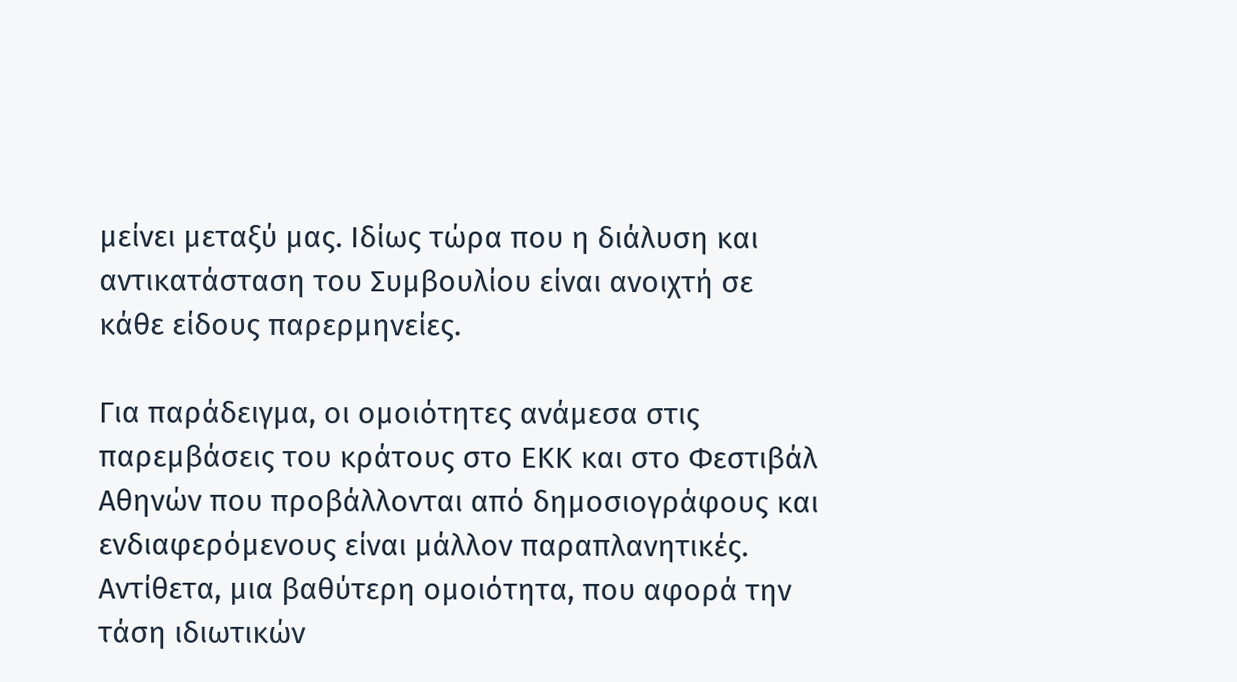μείνει μεταξύ μας. Ιδίως τώρα που η διάλυση και αντικατάσταση του Συμβουλίου είναι ανοιχτή σε κάθε είδους παρερμηνείες.

Για παράδειγμα, οι ομοιότητες ανάμεσα στις παρεμβάσεις του κράτους στο ΕΚΚ και στο Φεστιβάλ Αθηνών που προβάλλονται από δημοσιογράφους και ενδιαφερόμενους είναι μάλλον παραπλανητικές. Αντίθετα, μια βαθύτερη ομοιότητα, που αφορά την τάση ιδιωτικών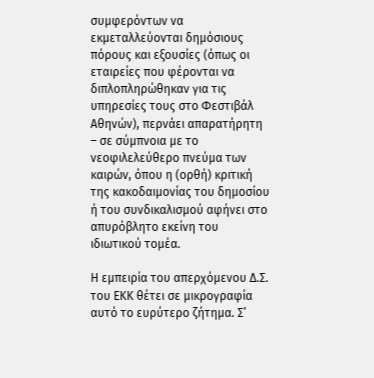συμφερόντων να εκμεταλλεύονται δημόσιους πόρους και εξουσίες (όπως οι εταιρείες που φέρονται να διπλοπληρώθηκαν για τις υπηρεσίες τους στο Φεστιβάλ Αθηνών), περνάει απαρατήρητη – σε σύμπνοια με το νεοφιλελεύθερο πνεύμα των καιρών, όπου η (ορθή) κριτική της κακοδαιμονίας του δημοσίου ή του συνδικαλισμού αφήνει στο απυρόβλητο εκείνη του ιδιωτικού τομέα.

Η εμπειρία του απερχόμενου Δ.Σ. του ΕΚΚ θέτει σε μικρογραφία αυτό το ευρύτερο ζήτημα. Σ’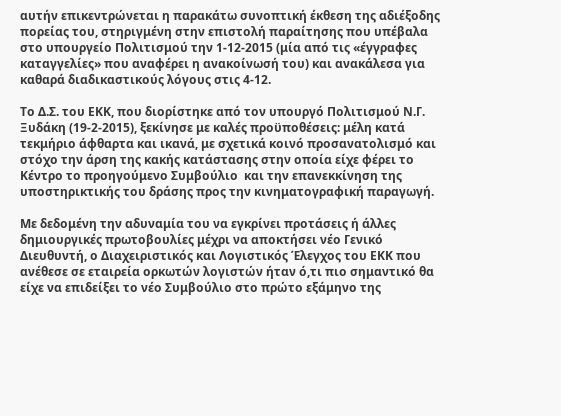αυτήν επικεντρώνεται η παρακάτω συνοπτική έκθεση της αδιέξοδης πορείας του, στηριγμένη στην επιστολή παραίτησης που υπέβαλα στο υπουργείο Πολιτισμού την 1-12-2015 (μία από τις «έγγραφες καταγγελίες» που αναφέρει η ανακοίνωσή του) και ανακάλεσα για καθαρά διαδικαστικούς λόγους στις 4-12.

Tο Δ.Σ. του ΕΚΚ, που διορίστηκε από τον υπουργό Πολιτισμού Ν.Γ. Ξυδάκη (19-2-2015), ξεκίνησε με καλές προϋποθέσεις: μέλη κατά τεκμήριο άφθαρτα και ικανά, με σχετικά κοινό προσανατολισμό και στόχο την άρση της κακής κατάστασης στην οποία είχε φέρει το Κέντρο το προηγούμενο Συμβούλιο  και την επανεκκίνηση της υποστηρικτικής του δράσης προς την κινηματογραφική παραγωγή.

Με δεδομένη την αδυναμία του να εγκρίνει προτάσεις ή άλλες δημιουργικές πρωτοβουλίες μέχρι να αποκτήσει νέο Γενικό Διευθυντή, ο Διαχειριστικός και Λογιστικός Έλεγχος του ΕΚΚ που ανέθεσε σε εταιρεία ορκωτών λογιστών ήταν ό,τι πιο σημαντικό θα είχε να επιδείξει το νέο Συμβούλιο στο πρώτο εξάμηνο της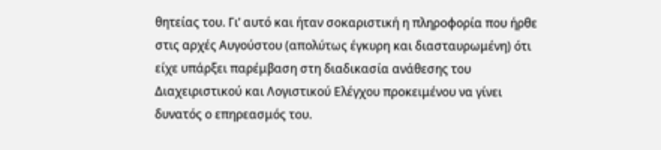θητείας του. Γι’ αυτό και ήταν σοκαριστική η πληροφορία που ήρθε στις αρχές Αυγούστου (απολύτως έγκυρη και διασταυρωμένη) ότι είχε υπάρξει παρέμβαση στη διαδικασία ανάθεσης του Διαχειριστικού και Λογιστικού Ελέγχου προκειμένου να γίνει δυνατός ο επηρεασμός του.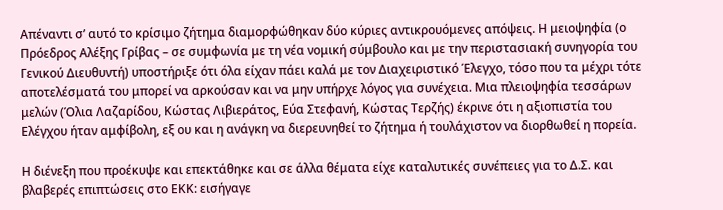Απέναντι σ’ αυτό το κρίσιμο ζήτημα διαμορφώθηκαν δύο κύριες αντικρουόμενες απόψεις. Η μειοψηφία (ο Πρόεδρος Αλέξης Γρίβας – σε συμφωνία με τη νέα νομική σύμβουλο και με την περιστασιακή συνηγορία του Γενικού Διευθυντή) υποστήριξε ότι όλα είχαν πάει καλά με τον Διαχειριστικό Έλεγχο, τόσο που τα μέχρι τότε αποτελέσματά του μπορεί να αρκούσαν και να μην υπήρχε λόγος για συνέχεια. Μια πλειοψηφία τεσσάρων μελών (Όλια Λαζαρίδου, Κώστας Λιβιεράτος, Εύα Στεφανή, Κώστας Τερζής) έκρινε ότι η αξιοπιστία του Ελέγχου ήταν αμφίβολη, εξ ου και η ανάγκη να διερευνηθεί το ζήτημα ή τουλάχιστον να διορθωθεί η πορεία.

Η διένεξη που προέκυψε και επεκτάθηκε και σε άλλα θέματα είχε καταλυτικές συνέπειες για το Δ.Σ. και βλαβερές επιπτώσεις στο ΕΚΚ: εισήγαγε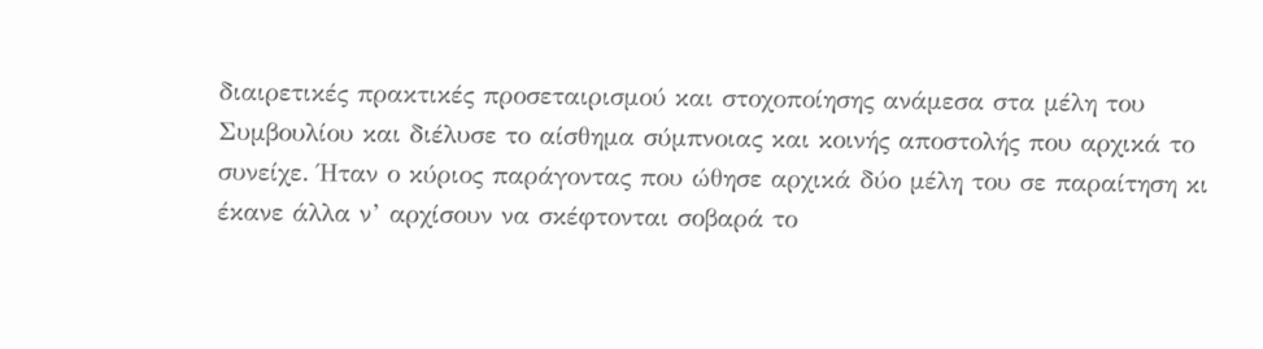διαιρετικές πρακτικές προσεταιρισμού και στοχοποίησης ανάμεσα στα μέλη του Συμβουλίου και διέλυσε το αίσθημα σύμπνοιας και κοινής αποστολής που αρχικά το συνείχε. Ήταν ο κύριος παράγοντας που ώθησε αρχικά δύο μέλη του σε παραίτηση κι έκανε άλλα ν’ αρχίσουν να σκέφτονται σοβαρά το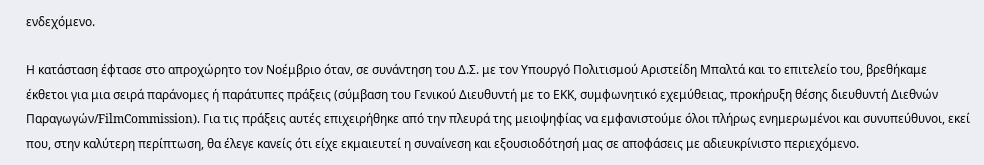ενδεχόμενο.

Η κατάσταση έφτασε στο απροχώρητο τον Νοέμβριο όταν, σε συνάντηση του Δ.Σ. με τον Υπουργό Πολιτισμού Αριστείδη Μπαλτά και το επιτελείο του, βρεθήκαμε έκθετοι για μια σειρά παράνομες ή παράτυπες πράξεις (σύμβαση του Γενικού Διευθυντή με το ΕΚΚ, συμφωνητικό εχεμύθειας, προκήρυξη θέσης διευθυντή Διεθνών Παραγωγών/FilmCommission). Για τις πράξεις αυτές επιχειρήθηκε από την πλευρά της μειοψηφίας να εμφανιστούμε όλοι πλήρως ενημερωμένοι και συνυπεύθυνοι, εκεί που, στην καλύτερη περίπτωση, θα έλεγε κανείς ότι είχε εκμαιευτεί η συναίνεση και εξουσιοδότησή μας σε αποφάσεις με αδιευκρίνιστο περιεχόμενο.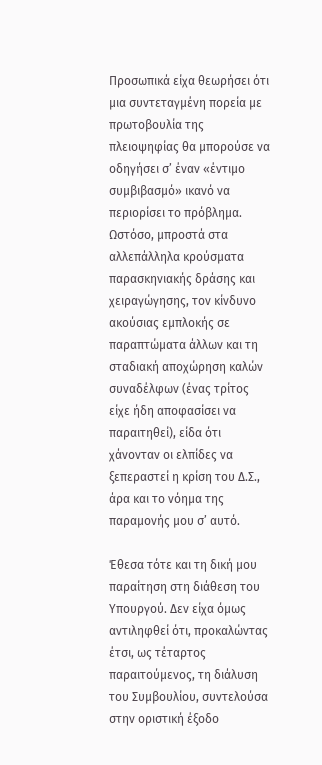Προσωπικά είχα θεωρήσει ότι μια συντεταγμένη πορεία με πρωτοβουλία της πλειοψηφίας θα μπορούσε να οδηγήσει σ’ έναν «έντιμο συμβιβασμό» ικανό να περιορίσει το πρόβλημα. Ωστόσο, μπροστά στα αλλεπάλληλα κρούσματα παρασκηνιακής δράσης και χειραγώγησης, τον κίνδυνο ακούσιας εμπλοκής σε παραπτώματα άλλων και τη σταδιακή αποχώρηση καλών συναδέλφων (ένας τρίτος είχε ήδη αποφασίσει να παραιτηθεί), είδα ότι χάνονταν οι ελπίδες να ξεπεραστεί η κρίση του Δ.Σ., άρα και το νόημα της παραμονής μου σ’ αυτό.

Έθεσα τότε και τη δική μου παραίτηση στη διάθεση του Υπουργού. Δεν είχα όμως αντιληφθεί ότι, προκαλώντας έτσι, ως τέταρτος παραιτούμενος, τη διάλυση του Συμβουλίου, συντελούσα στην οριστική έξοδο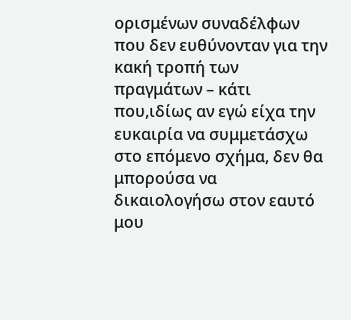ορισμένων συναδέλφων που δεν ευθύνονταν για την κακή τροπή των πραγμάτων – κάτι που,ιδίως αν εγώ είχα την ευκαιρία να συμμετάσχω στο επόμενο σχήμα, δεν θα μπορούσα να δικαιολογήσω στον εαυτό μου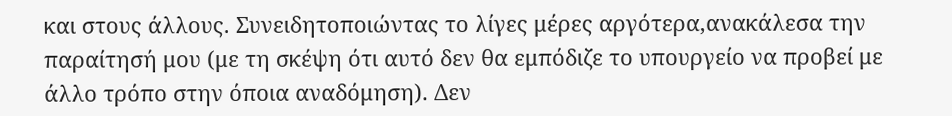και στους άλλους. Συνειδητοποιώντας το λίγες μέρες αργότερα,ανακάλεσα την παραίτησή μου (με τη σκέψη ότι αυτό δεν θα εμπόδιζε το υπουργείο να προβεί με άλλο τρόπο στην όποια αναδόμηση). Δεν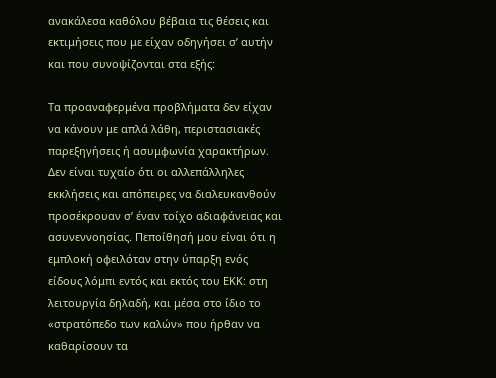ανακάλεσα καθόλου βέβαια τις θέσεις και εκτιμήσεις που με είχαν οδηγήσει σ’ αυτήν και που συνοψίζονται στα εξής:

Τα προαναφερμένα προβλήματα δεν είχαν να κάνουν με απλά λάθη, περιστασιακές παρεξηγήσεις ή ασυμφωνία χαρακτήρων. Δεν είναι τυχαίο ότι οι αλλεπάλληλες εκκλήσεις και απόπειρες να διαλευκανθούν προσέκρουαν σ’ έναν τοίχο αδιαφάνειας και ασυνεννοησίας. Πεποίθησή μου είναι ότι η εμπλοκή οφειλόταν στην ύπαρξη ενός είδους λόμπι εντός και εκτός του ΕΚΚ: στη λειτουργία δηλαδή, και μέσα στο ίδιο το «στρατόπεδο των καλών» που ήρθαν να καθαρίσουν τα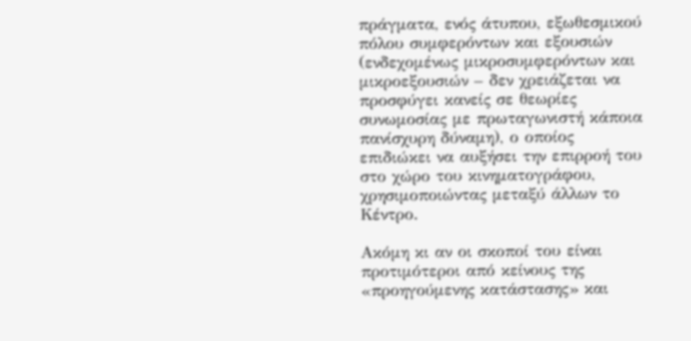πράγματα, ενός άτυπου, εξωθεσμικού πόλου συμφερόντων και εξουσιών (ενδεχομένως μικροσυμφερόντων και μικροεξουσιών – δεν χρειάζεται να προσφύγει κανείς σε θεωρίες συνωμοσίας με πρωταγωνιστή κάποια πανίσχυρη δύναμη), ο οποίος επιδιώκει να αυξήσει την επιρροή του στο χώρο του κινηματογράφου, χρησιμοποιώντας μεταξύ άλλων το Κέντρο.

Ακόμη κι αν οι σκοποί του είναι προτιμότεροι από κείνους της «προηγούμενης κατάστασης» και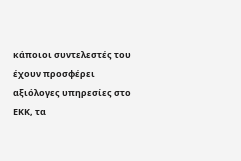κάποιοι συντελεστές του έχουν προσφέρει αξιόλογες υπηρεσίες στο ΕΚΚ, τα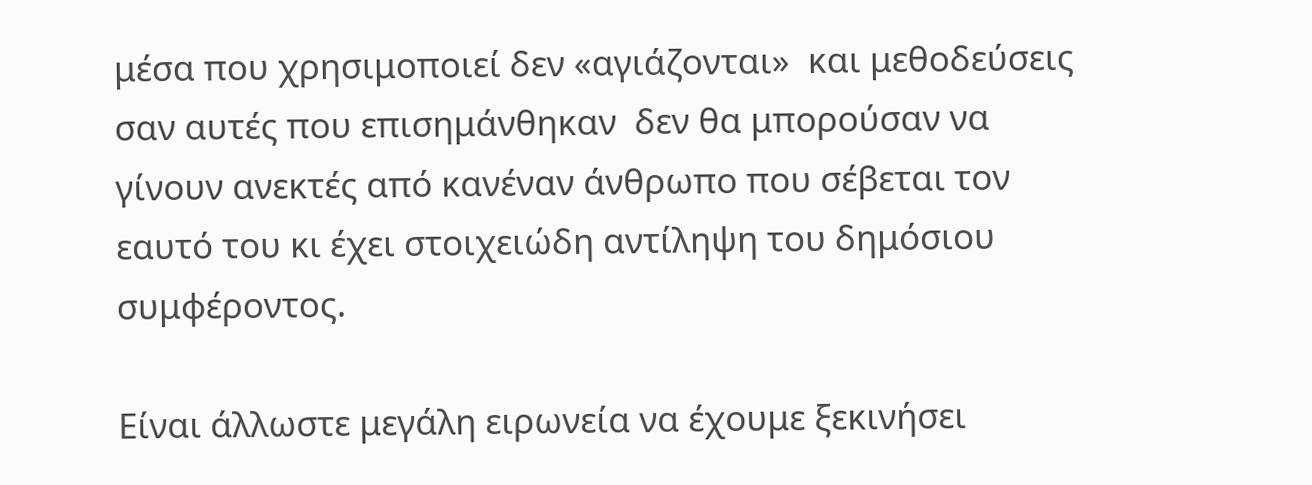μέσα που χρησιμοποιεί δεν «αγιάζονται»  και μεθοδεύσεις σαν αυτές που επισημάνθηκαν  δεν θα μπορούσαν να γίνουν ανεκτές από κανέναν άνθρωπο που σέβεται τον εαυτό του κι έχει στοιχειώδη αντίληψη του δημόσιου συμφέροντος.

Είναι άλλωστε μεγάλη ειρωνεία να έχουμε ξεκινήσει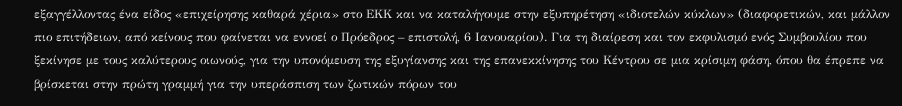εξαγγέλλοντας ένα είδος «επιχείρησης καθαρά χέρια» στο ΕΚΚ και να καταλήγουμε στην εξυπηρέτηση «ιδιοτελών κύκλων» (διαφορετικών, και μάλλον πιο επιτήδειων, από κείνους που φαίνεται να εννοεί ο Πρόεδρος – επιστολή, 6 Ιανουαρίου). Για τη διαίρεση και τον εκφυλισμό ενός Συμβουλίου που ξεκίνησε με τους καλύτερους οιωνούς, για την υπονόμευση της εξυγίανσης και της επανεκκίνησης του Κέντρου σε μια κρίσιμη φάση, όπου θα έπρεπε να βρίσκεται στην πρώτη γραμμή για την υπεράσπιση των ζωτικών πόρων του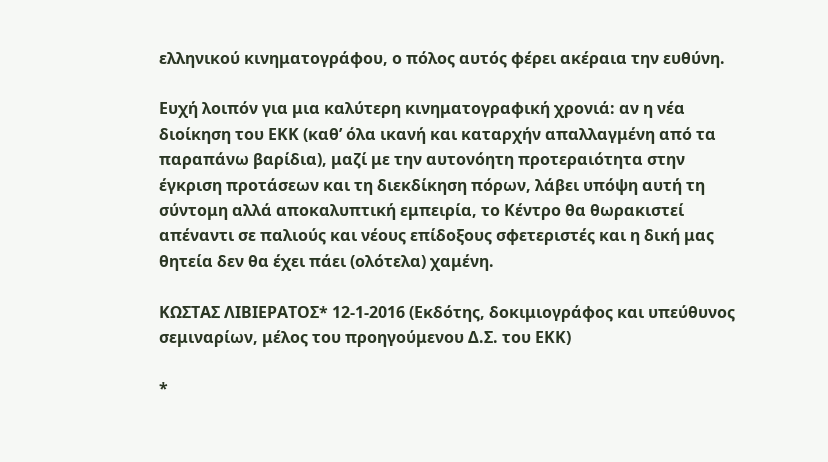ελληνικού κινηματογράφου, ο πόλος αυτός φέρει ακέραια την ευθύνη.

Ευχή λοιπόν για μια καλύτερη κινηματογραφική χρονιά: αν η νέα διοίκηση του ΕΚΚ (καθ’ όλα ικανή και καταρχήν απαλλαγμένη από τα παραπάνω βαρίδια), μαζί με την αυτονόητη προτεραιότητα στην έγκριση προτάσεων και τη διεκδίκηση πόρων, λάβει υπόψη αυτή τη σύντομη αλλά αποκαλυπτική εμπειρία, το Κέντρο θα θωρακιστεί απέναντι σε παλιούς και νέους επίδοξους σφετεριστές και η δική μας θητεία δεν θα έχει πάει (ολότελα) χαμένη.

ΚΩΣΤΑΣ ΛΙΒΙΕΡΑΤΟΣ* 12-1-2016 (Εκδότης, δοκιμιογράφος και υπεύθυνος σεμιναρίων, μέλος του προηγούμενου Δ.Σ. του ΕΚΚ)

*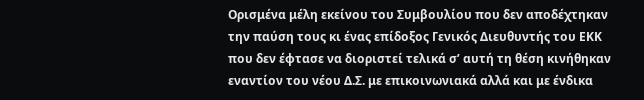Ορισμένα μέλη εκείνου του Συμβουλίου που δεν αποδέχτηκαν την παύση τους κι ένας επίδοξος Γενικός Διευθυντής του ΕΚΚ που δεν έφτασε να διοριστεί τελικά σ’ αυτή τη θέση κινήθηκαν εναντίον του νέου Δ.Σ. με επικοινωνιακά αλλά και με ένδικα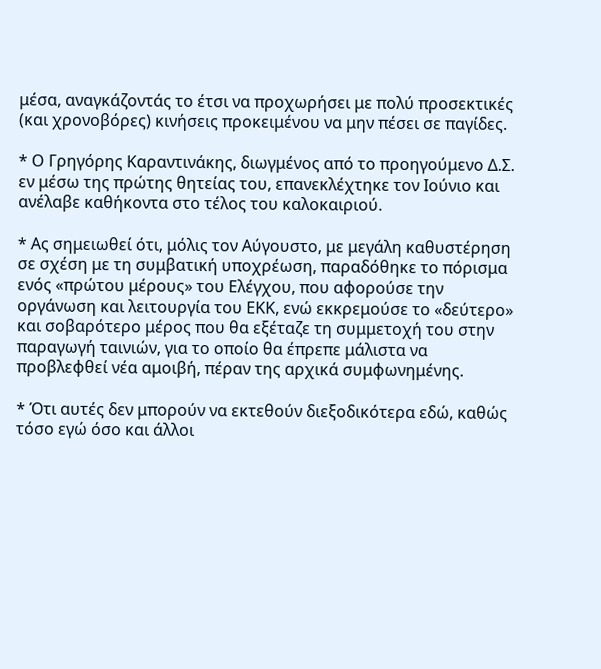μέσα, αναγκάζοντάς το έτσι να προχωρήσει με πολύ προσεκτικές (και χρονοβόρες) κινήσεις προκειμένου να μην πέσει σε παγίδες.

* Ο Γρηγόρης Καραντινάκης, διωγμένος από το προηγούμενο Δ.Σ. εν μέσω της πρώτης θητείας του, επανεκλέχτηκε τον Ιούνιο και ανέλαβε καθήκοντα στο τέλος του καλοκαιριού.

* Ας σημειωθεί ότι, μόλις τον Αύγουστο, με μεγάλη καθυστέρηση σε σχέση με τη συμβατική υποχρέωση, παραδόθηκε το πόρισμα ενός «πρώτου μέρους» του Ελέγχου, που αφορούσε την οργάνωση και λειτουργία του ΕΚΚ, ενώ εκκρεμούσε το «δεύτερο» και σοβαρότερο μέρος που θα εξέταζε τη συμμετοχή του στην παραγωγή ταινιών, για το οποίο θα έπρεπε μάλιστα να προβλεφθεί νέα αμοιβή, πέραν της αρχικά συμφωνημένης.

* Ότι αυτές δεν μπορούν να εκτεθούν διεξοδικότερα εδώ, καθώς τόσο εγώ όσο και άλλοι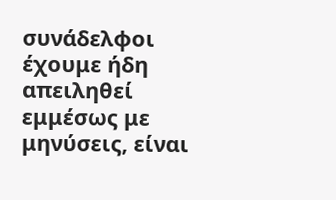συνάδελφοι έχουμε ήδη απειληθεί εμμέσως με μηνύσεις, είναι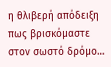η θλιβερή απόδειξη πως βρισκόμαστε στον σωστό δρόμο…